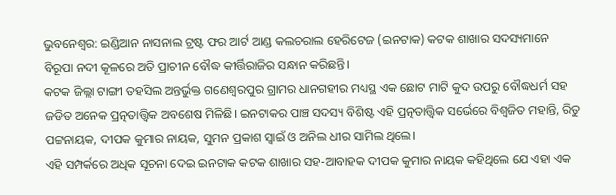ଭୁବନେଶ୍ବର: ଇଣ୍ଡିଆନ ନାସନାଲ ଟ୍ରଷ୍ଟ ଫର ଆର୍ଟ ଆଣ୍ଡ କଲଚରାଲ ହେରିଟେଜ (ଇନଟାକ) କଟକ ଶାଖାର ସଦସ୍ୟମାନେ ବିରୂପା ନଦୀ କୂଳରେ ଅତି ପ୍ରାଚୀନ ବୌଦ୍ଧ କୀର୍ତ୍ତିରାଜିର ସନ୍ଧାନ କରିଛନ୍ତି।
କଟକ ଜିଲ୍ଲା ଟାଙ୍ଗୀ ତହସିଲ ଅନ୍ତର୍ଭୁକ୍ତ ଗଣେଶ୍ୱରପୁର ଗ୍ରାମର ଧାନଗହୀର ମଧ୍ୟସ୍ଥ ଏକ ଛୋଟ ମାଟି କୁଦ ଉପରୁ ବୌଦ୍ଧଧର୍ମ ସହ ଜଡିତ ଅନେକ ପ୍ରତ୍ନତାତ୍ତ୍ୱିକ ଅବଶେଷ ମିଳିଛି। ଇନଟାକର ପାଞ୍ଚ ସଦସ୍ୟ ବିଶିଷ୍ଟ ଏହି ପ୍ରତ୍ନତାତ୍ତ୍ୱିକ ସର୍ଭେରେ ବିଶ୍ୱଜିତ ମହାନ୍ତି, ରିତୁ ପଟ୍ଟନାୟକ, ଦୀପକ କୁମାର ନାୟକ, ସୁମନ ପ୍ରକାଶ ସ୍ୱାଇଁ ଓ ଅନିଲ ଧୀର ସାମିଲ ଥିଲେ।
ଏହି ସମ୍ପର୍କରେ ଅଧିକ ସୂଚନା ଦେଇ ଇନଟାକ କଟକ ଶାଖାର ସହ-ଆବାହକ ଦୀପକ କୁମାର ନାୟକ କହିଥିଲେ ଯେ ଏହା ଏକ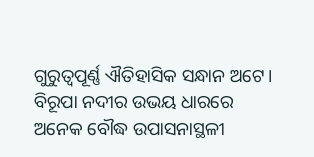ଗୁରୁତ୍ୱପୂର୍ଣ୍ଣ ଐତିହାସିକ ସନ୍ଧାନ ଅଟେ। ବିରୂପା ନଦୀର ଉଭୟ ଧାରରେ ଅନେକ ବୌଦ୍ଧ ଉପାସନାସ୍ଥଳୀ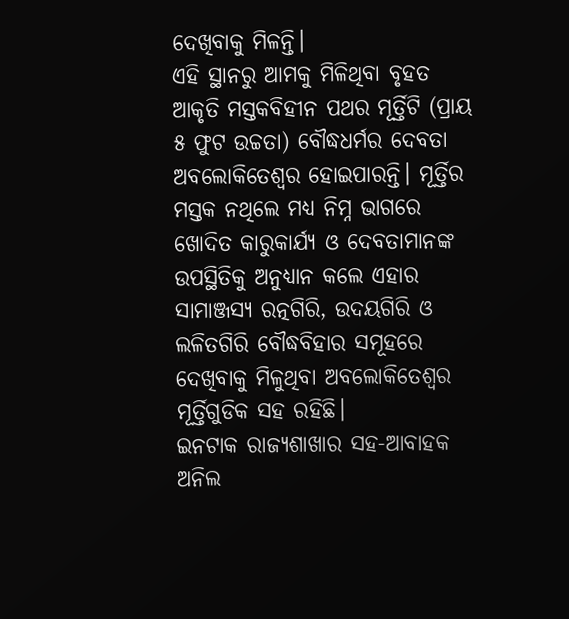ଦେଖିବାକୁ ମିଳନ୍ତି।
ଏହି ସ୍ଥାନରୁ ଆମକୁ ମିଳିଥିବା ବୃହତ ଆକୃତି ମସ୍ତକବିହୀନ ପଥର ମୂର୍ତ୍ତିଟି (ପ୍ରାୟ ୫ ଫୁଟ ଉଚ୍ଚତା) ବୌଦ୍ଧଧର୍ମର ଦେବତା ଅବଲୋକିତେଶ୍ଵର ହୋଇପାରନ୍ତି। ମୂର୍ତ୍ତିର ମସ୍ତକ ନଥିଲେ ମଧ୍ୟ ନିମ୍ନ ଭାଗରେ ଖୋଦିତ କାରୁକାର୍ଯ୍ୟ ଓ ଦେବତାମାନଙ୍କ ଉପସ୍ଥିତିକୁ ଅନୁଧ୍ୟାନ କଲେ ଏହାର ସାମାଞ୍ଜସ୍ୟ ରତ୍ନଗିରି, ଉଦୟଗିରି ଓ ଲଳିତଗିରି ବୌଦ୍ଧବିହାର ସମୂହରେ ଦେଖିବାକୁ ମିଳୁଥିବା ଅବଲୋକିତେଶ୍ୱର ମୂର୍ତ୍ତିଗୁଡିକ ସହ ରହିଛି।
ଇନଟାକ ରାଜ୍ୟଶାଖାର ସହ-ଆବାହକ ଅନିଲ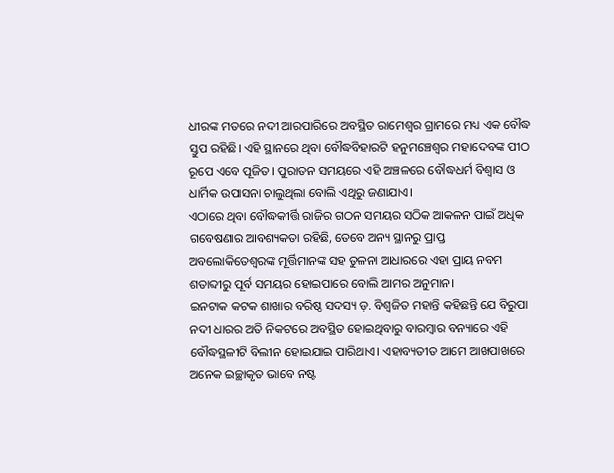ଧୀରଙ୍କ ମତରେ ନଦୀ ଆରପାରିରେ ଅବସ୍ଥିତ ରାମେଶ୍ୱର ଗ୍ରାମରେ ମଧ୍ୟ ଏକ ବୌଦ୍ଧ ସ୍ତୁପ ରହିଛି। ଏହି ସ୍ଥାନରେ ଥିବା ବୌଦ୍ଧବିହାରଟି ହନୁମଞ୍ଚେଶ୍ୱର ମହାଦେବଙ୍କ ପୀଠ ରୂପେ ଏବେ ପୂଜିତ। ପୁରାତନ ସମୟରେ ଏହି ଅଞ୍ଚଳରେ ବୌଦ୍ଧଧର୍ମ ବିଶ୍ୱାସ ଓ ଧାର୍ମିକ ଉପାସନା ଚାଲୁଥିଲା ବୋଲି ଏଥିରୁ ଜଣାଯାଏ।
ଏଠାରେ ଥିବା ବୌଦ୍ଧକୀର୍ତ୍ତି ରାଜିର ଗଠନ ସମୟର ସଠିକ ଆକଳନ ପାଇଁ ଅଧିକ ଗବେଷଣାର ଆବଶ୍ୟକତା ରହିଛି, ତେବେ ଅନ୍ୟ ସ୍ଥାନରୁ ପ୍ରାପ୍ତ ଅବଲୋକିତେଶ୍ଵରଙ୍କ ମୂର୍ତ୍ତିମାନଙ୍କ ସହ ତୁଳନା ଆଧାରରେ ଏହା ପ୍ରାୟ ନବମ ଶତାବ୍ଦୀରୁ ପୂର୍ବ ସମୟର ହୋଇପାରେ ବୋଲି ଆମର ଅନୁମାନ।
ଇନଟାକ କଟକ ଶାଖାର ବରିଷ୍ଠ ସଦସ୍ୟ ଡ଼. ବିଶ୍ୱଜିତ ମହାନ୍ତି କହିଛନ୍ତି ଯେ ବିରୁପା ନଦୀ ଧାରର ଅତି ନିକଟରେ ଅବସ୍ଥିତ ହୋଇଥିବାରୁ ବାରମ୍ବାର ବନ୍ୟାରେ ଏହି ବୌଦ୍ଧସ୍ଥଳୀଟି ବିଲୀନ ହୋଇଯାଇ ପାରିଥାଏ। ଏହାବ୍ୟତୀତ ଆମେ ଆଖପାଖରେ ଅନେକ ଇଚ୍ଛାକୃତ ଭାବେ ନଷ୍ଟ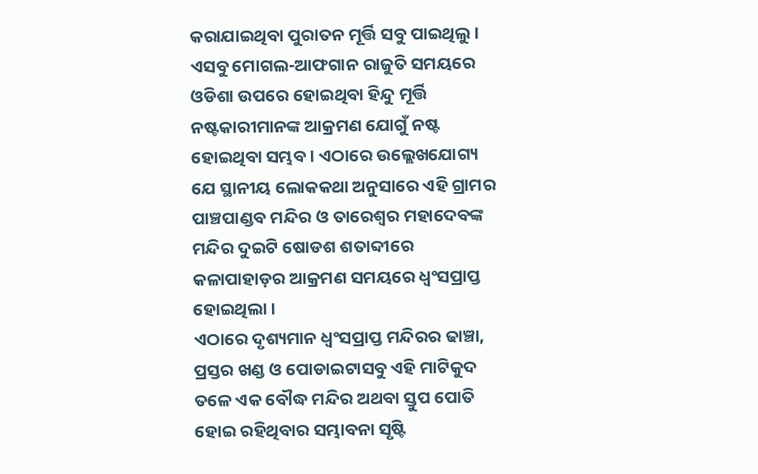କରାଯାଇଥିବା ପୁରାତନ ମୂର୍ତ୍ତି ସବୁ ପାଇଥିଲୁ।
ଏସବୁ ମୋଗଲ-ଆଫଗାନ ରାଜୁତି ସମୟରେ ଓଡିଶା ଉପରେ ହୋଇଥିବା ହିନ୍ଦୁ ମୂର୍ତ୍ତି ନଷ୍ଟକାରୀମାନଙ୍କ ଆକ୍ରମଣ ଯୋଗୁଁ ନଷ୍ଟ ହୋଇଥିବା ସମ୍ଭବ। ଏଠାରେ ଉଲ୍ଲେଖଯୋଗ୍ୟ ଯେ ସ୍ଥାନୀୟ ଲୋକକଥା ଅନୁସାରେ ଏହି ଗ୍ରାମର ପାଞ୍ଚପାଣ୍ଡବ ମନ୍ଦିର ଓ ତାରେଶ୍ୱର ମହାଦେବଙ୍କ ମନ୍ଦିର ଦୁଇଟି ଷୋଡଶ ଶତାବ୍ଦୀରେ କଳାପାହାଡ଼ର ଆକ୍ରମଣ ସମୟରେ ଧ୍ବଂସପ୍ରାପ୍ତ ହୋଇଥିଲା।
ଏଠାରେ ଦୃଶ୍ୟମାନ ଧ୍ବଂସପ୍ରାପ୍ତ ମନ୍ଦିରର ଢାଞ୍ଚା, ପ୍ରସ୍ତର ଖଣ୍ଡ ଓ ପୋଡାଇଟାସବୁ ଏହି ମାଟିକୁଦ ତଳେ ଏକ ବୌଦ୍ଧ ମନ୍ଦିର ଅଥବା ସ୍ତୁପ ପୋତି ହୋଇ ରହିଥିବାର ସମ୍ଭାବନା ସୃଷ୍ଟି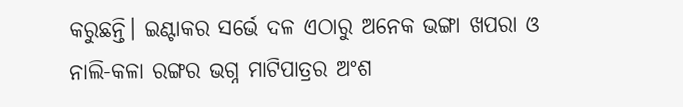କରୁଛନ୍ତି। ଇଣ୍ଟାକର ସର୍ଭେ ଦଳ ଏଠାରୁ ଅନେକ ଭଙ୍ଗା ଖପରା ଓ ନାଲି-କଳା ରଙ୍ଗର ଭଗ୍ନ ମାଟିପାତ୍ରର ଅଂଶ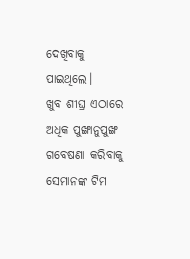ଦେଖିବାକୁ ପାଇଥିଲେ।
ଖୁବ ଶୀଘ୍ର ଏଠାରେ ଅଧିକ ପୁଙ୍ଖାନୁପୁଙ୍ଖ ଗବେଷଣା କରିବାକୁ ସେମାନଙ୍କ ଟିମ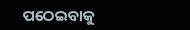ପଠେଇବାକୁ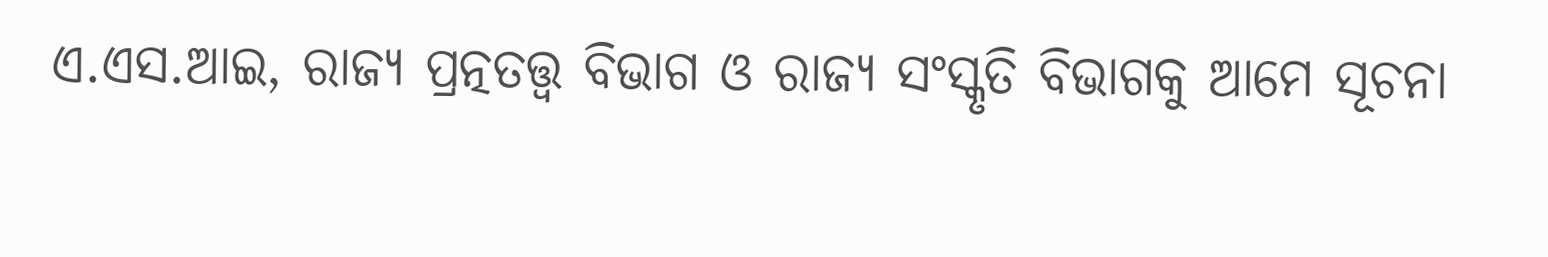ଏ.ଏସ.ଆଇ, ରାଜ୍ୟ ପ୍ରତ୍ନତତ୍ତ୍ୱ ବିଭାଗ ଓ ରାଜ୍ୟ ସଂସ୍କୃତି ବିଭାଗକୁ ଆମେ ସୂଚନା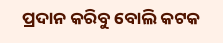ପ୍ରଦାନ କରିବୁ ବୋଲି କଟକ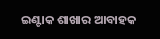ଇଣ୍ଟାକ ଶାଖାର ଆବାହକ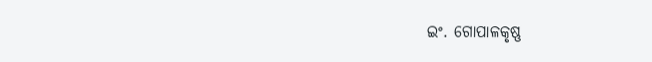ଇଂ. ଗୋପାଳକୃଷ୍ଣ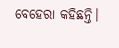ବେହେରା କହିଛନ୍ତି।